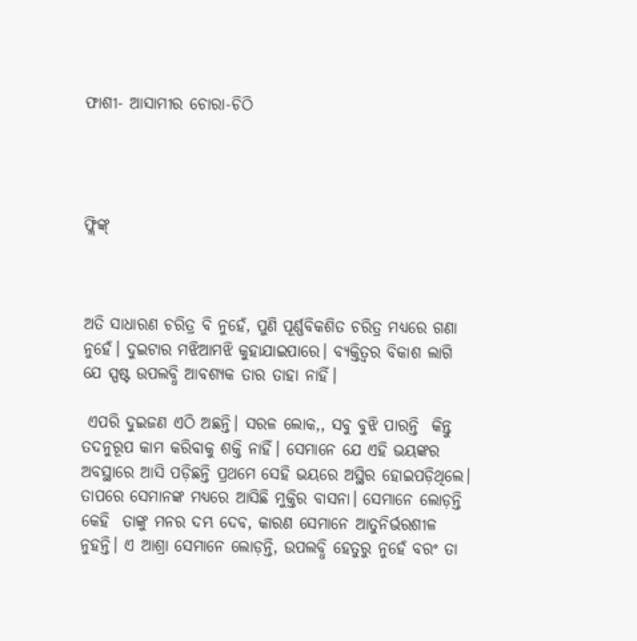ଫାଶୀ- ଆସାମୀର ଚୋରା-ଚିଠି




ଫ୍ଲିଙ୍କ୍‌



ଅତି ସାଧାରଣ ଚରିତ୍ର ବି ନୁହେଁ, ପୁଣି ପୂର୍ଣ୍ଣବିକଶିତ ଚରିତ୍ର ମଧ୍ୟରେ ଗଣା ନୁହେଁ। ଦୁଇଟାର ମଝିଆମଝି କୁହାଯାଇପାରେ। ବ୍ୟକ୍ତିତ୍ବର ବିକାଶ ଲାଗି ଯେ ସ୍ପଷ୍ଟ ଉପଲବ୍ଧି ଆବଶ୍ୟକ ତାର ତାହା ନାହିଁ।

 ଏପରି ଦୁଇଜଣ ଏଠି ଅଛନ୍ତି। ସରଳ ଲୋକ,, ସବୁ ବୁଝି ପାରନ୍ତି  କିନ୍ତୁ ତଦନୁରୂପ କାମ କରିବାକୁ ଶକ୍ତି ନାହିଁ। ସେମାନେ ଯେ ଏହି ଭୟଙ୍କର ଅବସ୍ଥାରେ ଆସି ପଡ଼ିଛନ୍ତି ପ୍ରଥମେ ସେହି ଭୟରେ ଅସ୍ଥିର ହୋଇପଡ଼ିଥିଲେ। ତାପରେ ସେମାନଙ୍କ ମଧ୍ୟରେ ଆସିଛି ମୁକ୍ତିର ବାସନା। ସେମାନେ ଲୋଡ଼ନ୍ତି କେହି  ତାଙ୍କୁ ମନର ଦମ୍ଭ ଦେବ, କାରଣ ସେମାନେ ଆତୁନିର୍ଭରଶୀଳ ନୁହନ୍ତି। ଏ ଆଶ୍ରା ସେମାନେ ଲୋଡ଼ନ୍ତି, ଉପଲବ୍ଧି ହେତୁରୁ ନୁହେଁ ବରଂ ତା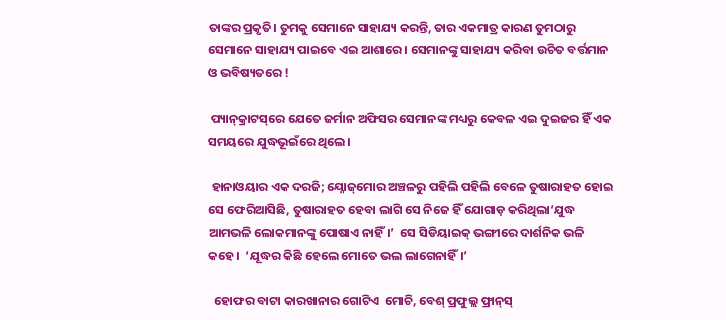ତାଙ୍କର ପ୍ରକୃତି। ତୁମକୁ ସେମାନେ ସାହାଯ୍ୟ କରନ୍ତି, ତାର ଏକମାତ୍ର କାରଣ ତୁମଠାରୁ ସେମାନେ ସାହାଯ୍ୟ ପାଇବେ ଏଇ ଆଶାରେ । ସେମାନଙ୍କୁ ସାହାଯ୍ୟ କରିବା ଉଚିତ ବର୍ତ୍ତମାନ ଓ ଭବିଷ୍ୟତରେ !

 ପ୍ୟାନ୍‌କ୍ରାଟସ୍‌ରେ ଯେତେ ଜର୍ମାନ ଅଫିସର ସେମାନଙ୍କ ମଧ୍ୟରୁ କେବଳ ଏଇ ଦୁଇଜର ହିଁ ଏକ ସମୟରେ ଯୁଦ୍ଧଭୂଇଁରେ ଥିଲେ।

 ହାନାଓୟାର ଏକ ଦରଜି; ଯ୍ନୋଜ୍‌ମୋର ଅଞ୍ଚଳରୁ ପହିଲି ପହିଲି ବେଳେ ତୁଷାରାହତ ହୋଇ ସେ ଫେରିଆସିଛି, ତୁଷାରାହତ ହେବା ଲାଗି ସେ ନିଜେ ହିଁ ଯୋଗାଡ଼ କରିଥିଲା‘ଯୁଦ୍ଧ ଆମଭଳି ଲୋକମାନଙ୍କୁ ପୋଷାଏ ନାହିଁ।’  ସେ ସିଡିୟାଇକ୍‌ ଭଙ୍ଗୀରେ ଦାର୍ଶନିକ ଭଳି କହେ।  ‘ଯୂଦ୍ଧର କିଛି ହେଲେ ମୋତେ ଭଲ ଲାଗେନାହିଁ।’

  ହୋଫର ବାଟା କାରଖାନାର ଗୋଟିଏ  ମୋଚି, ବେଶ୍‌ ପ୍ରଫୁଲ୍ଲ ଫ୍ରାନ୍‌ସ୍‌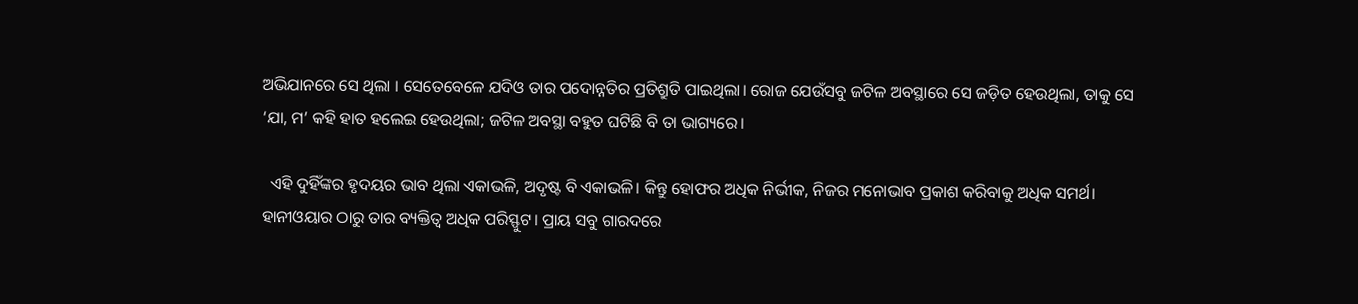ଅଭିଯାନରେ ସେ ଥିଲା । ସେତେବେଳେ ଯଦିଓ ତାର ପଦୋନ୍ନତିର ପ୍ରତିଶ୍ରୁତି ପାଇଥିଲା। ରୋଜ ଯେଉଁସବୁ ଜଟିଳ ଅବସ୍ଥାରେ ସେ ଜଡ଼ିତ ହେଉଥିଲା, ତାକୁ ସେ ‘ଯା, ମ’ କହି ହାତ ହଲେଇ ହେଉଥିଲା; ଜଟିଳ ଅବସ୍ଥା ବହୁତ ଘଟିଛି ବି ତା ଭାଗ୍ୟରେ।

  ଏହି ଦୁହିଁଙ୍କର ହୃଦୟର ଭାବ ଥିଲା ଏକାଭଳି, ଅଦୃଷ୍ଟ ବି ଏକାଭଳି। କିନ୍ତୁ ହୋଫର ଅଧିକ ନିର୍ଭୀକ, ନିଜର ମନୋଭାବ ପ୍ରକାଶ କରିବାକୁ ଅଧିକ ସମର୍ଥ। ହାନୀଓୟାର ଠାରୁ ତାର ବ୍ୟକ୍ତିତ୍ବ ଅଧିକ ପରିସ୍ଫୁଟ। ପ୍ରାୟ ସବୁ ଗାରଦରେ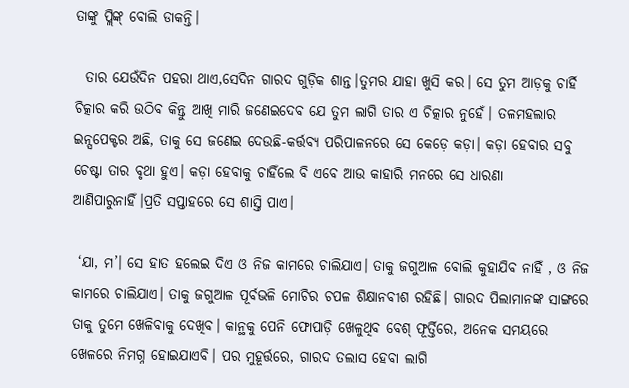ତାଙ୍କୁ ପ୍ଲିଙ୍କ୍‌ ବୋଲି ଡାକନ୍ତି।

  ତାର ଯେଉଁଦିନ ପହରା ଥାଏ,ସେଦିନ ଗାରଦ ଗୁଡ଼ିକ ଶାନ୍ତ।ତୁମର ଯାହା ଖୁସି କର। ସେ ତୁମ ଆଡ଼କୁ ଚାର୍ହି ଚିତ୍କାର କରି ଉଠିବ କିନ୍ତୁ ଆଖି ମାରି ଜଣେଇଦେବ ଯେ ତୁମ ଲାଗି ତାର ଏ ଚିତ୍କାର ନୁହେଁ। ତଳମହଲାର ଇନ୍ସପେକ୍ଟର ଅଛି, ତାକୁ ସେ ଜଣେଇ ଦେଉଛି-କର୍ତ୍ତବ୍ୟ ପରିପାଳନରେ ସେ କେଡ଼େ କଡ଼ା। କଡ଼ା ହେବାର ସବୁ ଚେଷ୍ଟା ତାର ବୃଥା ହୁଏ। କଡ଼ା ହେବାକୁ ଚାହିଁଲେ ବି ଏବେ ଆଉ କାହାରି ମନରେ ସେ ଧାରଣା ଆଣିପାରୁନାହିଁ।ପ୍ରତି ସପ୍ତାହରେ ସେ ଶାସ୍ତି ପାଏ।

 ‘ଯା, ମ’। ସେ ହାତ ହଲେଇ ଦିଏ ଓ ନିଜ କାମରେ ଚାଲିଯାଏ। ତାକୁ ଜଗୁଆଳ ବୋଲି କୁହାଯିବ ନାହିଁ , ଓ ନିଜ କାମରେ ଚାଲିଯାଏ। ତାକୁ ଜଗୁଆଳ ପୂର୍ବଭଳି ମୋଚିର ଚପଳ ଶିକ୍ଷାନବୀଶ ରହିଛି। ଗାରଦ ପିଲାମାନଙ୍କ ସାଙ୍ଗରେ ତାକୁ ତୁମେ ଖେଳିବାକୁ ଦେଖିବ। କାନ୍ଥକୁ ପେନି ଫୋପାଡ଼ି ଖେଳୁଥିବ ବେଶ୍‌ ଫୂର୍ତ୍ତିରେ, ଅନେକ ସମୟରେ ଖେଳରେ ନିମଗ୍ନ ହୋଇଯାଏବି। ପର ମୁହୂର୍ତ୍ତରେ, ଗାରଦ ତଲାସ ହେବା ଲାଗି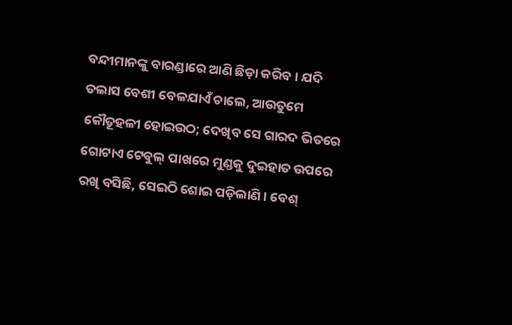ବନ୍ଦୀମାନଙ୍କୁ ବାରଣ୍ଡାରେ ଆଣି ଛିଡ଼ା କରିବ। ଯଦି ତଲାସ ବେଶୀ ବେଳଯାଏଁ ଚାଲେ, ଆଉତୁମେ କୌତୂହଳୀ ହୋଇଉଠ; ଦେଖିବ ସେ ଗାରଦ ଭିତରେ ଗୋଟାଏ ଟେବୁଲ୍‌ ପାଖରେ ମୁଣ୍ଡକୁ ଦୁଇହାତ ଉପରେ ରଖି ବସିଛି, ସେଇଠି ଶୋଇ ପଡ଼ିଲାଣି। ବେଶ୍‌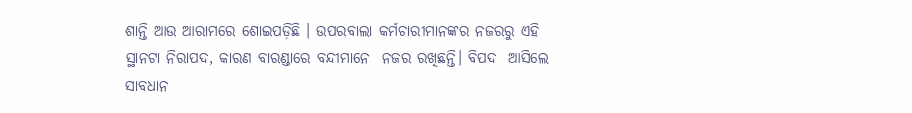ଶାନ୍ତି ଆଉ ଆରାମରେ ଶୋଇପଡ଼ିଛି । ଉପରବାଲା କର୍ମଚାରୀମାନଙ୍କର ନଜରରୁ ଏହି ସ୍ଥାନଟା ନିରାପଦ, କାରଣ ବାରଣ୍ଡାରେ ବନ୍ଦୀମାନେ  ନଜର ରଖିଛନ୍ତି। ବିପଦ  ଆସିଲେ ସାବଧାନ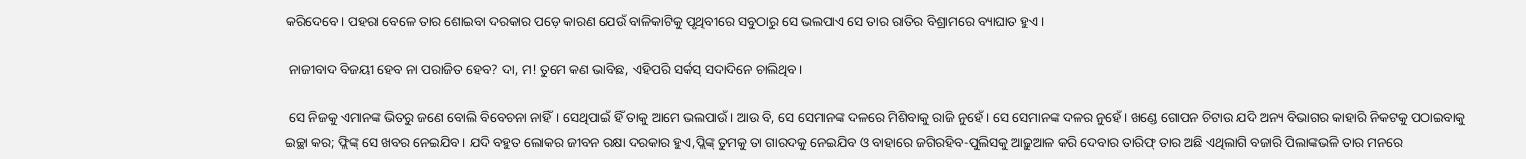କରିଦେବେ। ପହରା ବେଳେ ତାର ଶୋଇବା ଦରକାର ପଡ଼େ କାରଣ ଯେଉଁ ବାଳିକାଟିକୁ ପୃଥିବୀରେ ସବୁଠାରୁ ସେ ଭଲପାଏ ସେ ତାର ରାତିର ବିଶ୍ରାମରେ ବ୍ୟାଘାତ ହୁଏ।

 ନାଜୀବାଦ ବିଜୟୀ ହେବ ନା ପରାଜିତ ହେବ? ଦା, ମ! ତୁମେ କଣ ଭାବିଛ, ଏହିପରି ସର୍କସ୍‌ ସଦାଦିନେ ଚାଲିଥିବ।

 ସେ ନିଜକୁ ଏମାନଙ୍କ ଭିତରୁ ଜଣେ ବୋଲି ବିବେଚନା ନାହିଁ। ସେଥିପାଇଁ ହିଁ ତାକୁ ଆମେ ଭଲପାଉଁ। ଆଉ ବି, ସେ ସେମାନଙ୍କ ଦଳରେ ମିଶିବାକୁ ରାଜି ନୁହେଁ। ସେ ସେମାନଙ୍କ ଦଳର ନୁହେଁ। ଖଣ୍ଡେ ଗୋପନ ଚିଟାଉ ଯଦି ଅନ୍ୟ ବିଭାଗର କାହାରି ନିକଟକୁ ପଠାଇବାକୁ ଇଚ୍ଛା କର; ଫ୍ଲିଙ୍କ୍‌ ସେ ଖବର ନେଇଯିବ। ଯଦି ବହୁତ ଲୋକର ଜୀବନ ରକ୍ଷା ଦରକାର ହୁଏ,ପ୍ଲିଙ୍କ୍‌ ତୁମକୁ ତା ଗାରଦକୁ ନେଇଯିବ ଓ ବାହାରେ ଜଗିରହିବ-ପୁଲିସକୁ ଆଢ଼ୁଆଳ କରି ଦେବାର ତାରିଫ୍‌ ତାର ଅଛି ଏଥିଲାଗି ବଜାରି ପିଲାଙ୍କଭଳି ତାର ମନରେ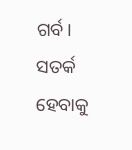ଗର୍ବ। ସତର୍କ ହେବାକୁ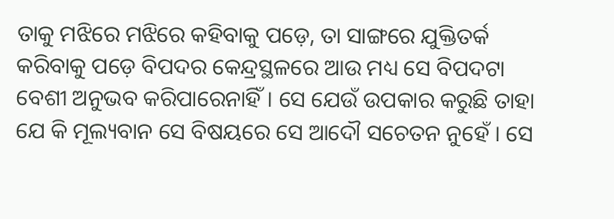ତାକୁ ମଝିରେ ମଝିରେ କହିବାକୁ ପଡ଼େ, ତା ସାଙ୍ଗରେ ଯୁକ୍ତିତର୍କ କରିବାକୁ ପଡ଼େ ବିପଦର କେନ୍ଦ୍ରସ୍ଥଳରେ ଆଉ ମଧ୍ୟ ସେ ବିପଦଟା ବେଶୀ ଅନୁଭବ କରିପାରେନାହିଁ। ସେ ଯେଉଁ ଉପକାର କରୁଛି ତାହା ଯେ କି ମୂଲ୍ୟବାନ ସେ ବିଷୟରେ ସେ ଆଦୌ ସଚେତନ ନୁହେଁ । ସେ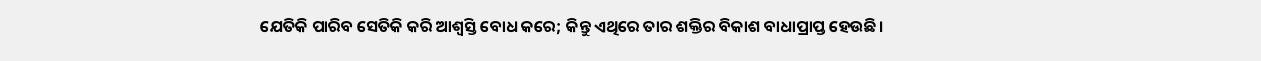ଯେତିକି ପାରିବ ସେତିକି କରି ଆଶ୍ବସ୍ତି ବୋଧ କରେ; କିନ୍ତୁ ଏଥିରେ ତାର ଶକ୍ତିର ବିକାଶ ବାଧାପ୍ରାପ୍ତ ହେଉଛି।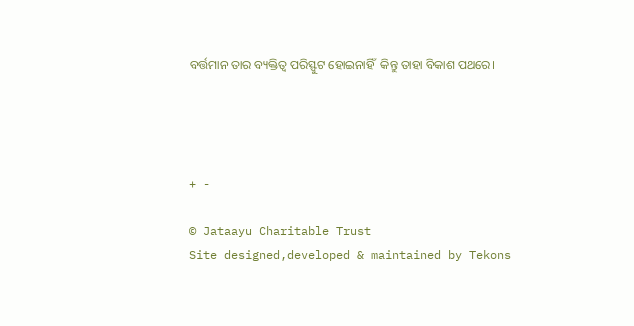ବର୍ତ୍ତମାନ ତାର ବ୍ୟକ୍ତିତ୍ବ ପରିସ୍ଫୁଟ ହୋଇନାହିଁ  କିନ୍ତୁ ତାହା ବିକାଶ ପଥରେ।




+ -

© Jataayu Charitable Trust
Site designed,developed & maintained by Tekons